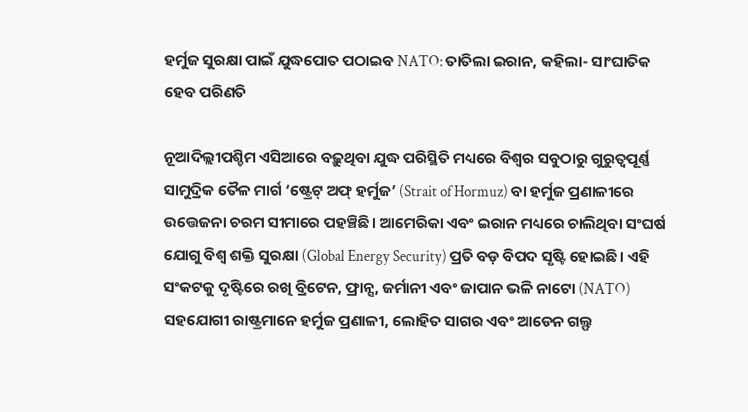ହର୍ମୁଜ ସୁରକ୍ଷା ପାଇଁ ଯୁଦ୍ଧପୋତ ପଠାଇବ NATO: ତାତିଲା ଇରାନ, କହିଲା- ସାଂଘାତିକ ହେବ ପରିଣତି

ନୂଆଦିଲ୍ଲୀପଶ୍ଚିମ ଏସିଆରେ ବଢ଼ୁଥିବା ଯୁଦ୍ଧ ପରିସ୍ଥିତି ମଧ୍ୟରେ ବିଶ୍ୱର ସବୁଠାରୁ ଗୁରୁତ୍ୱପୂର୍ଣ୍ଣ ସାମୁଦ୍ରିକ ତୈଳ ମାର୍ଗ ‘ଷ୍ଟ୍ରେଟ୍ ଅଫ୍ ହର୍ମୁଜ’ (Strait of Hormuz) ବା ହର୍ମୁଜ ପ୍ରଣାଳୀରେ ଉତ୍ତେଜନା ଚରମ ସୀମାରେ ପହଞ୍ଚିଛି। ଆମେରିକା ଏବଂ ଇରାନ ମଧ୍ୟରେ ଚାଲିଥିବା ସଂଘର୍ଷ ଯୋଗୁ ବିଶ୍ୱ ଶକ୍ତି ସୁରକ୍ଷା (Global Energy Security) ପ୍ରତି ବଡ଼ ବିପଦ ସୃଷ୍ଟି ହୋଇଛି। ଏହି ସଂକଟକୁ ଦୃଷ୍ଟିରେ ରଖି ବ୍ରିଟେନ, ଫ୍ରାନ୍ସ, ଜର୍ମାନୀ ଏବଂ ଜାପାନ ଭଳି ନାଟୋ (NATO) ସହଯୋଗୀ ରାଷ୍ଟ୍ରମାନେ ହର୍ମୁଜ ପ୍ରଣାଳୀ, ଲୋହିତ ସାଗର ଏବଂ ଆଡେନ ଗଲ୍ଫ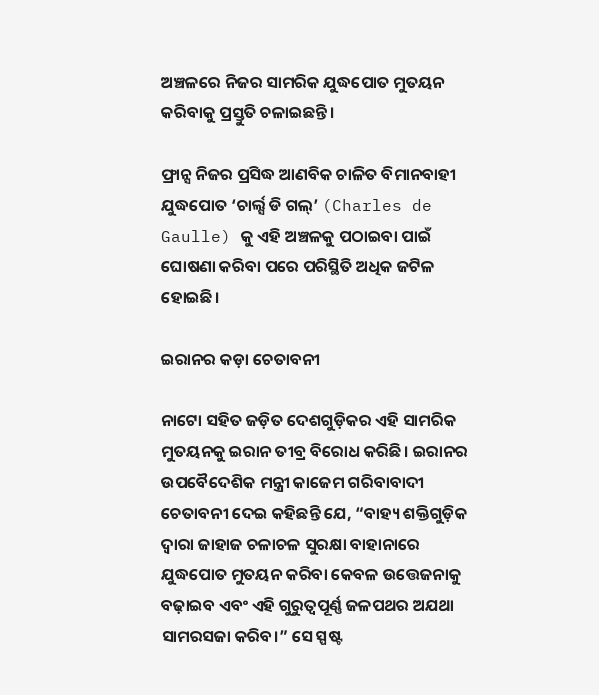ଅଞ୍ଚଳରେ ନିଜର ସାମରିକ ଯୁଦ୍ଧପୋତ ମୁତୟନ କରିବାକୁ ପ୍ରସ୍ତୁତି ଚଳାଇଛନ୍ତି।

ଫ୍ରାନ୍ସ ନିଜର ପ୍ରସିଦ୍ଧ ଆଣବିକ ଚାଳିତ ବିମାନବାହୀ ଯୁଦ୍ଧପୋତ ‘ଚାର୍ଲ୍ସ ଡି ଗଲ୍’ (Charles de Gaulle) କୁ ଏହି ଅଞ୍ଚଳକୁ ପଠାଇବା ପାଇଁ ଘୋଷଣା କରିବା ପରେ ପରିସ୍ଥିତି ଅଧିକ ଜଟିଳ ହୋଇଛି।

ଇରାନର କଡ଼ା ଚେତାବନୀ

ନାଟୋ ସହିତ ଜଡ଼ିତ ଦେଶଗୁଡ଼ିକର ଏହି ସାମରିକ ମୁତୟନକୁ ଇରାନ ତୀବ୍ର ବିରୋଧ କରିଛି। ଇରାନର ଉପବୈଦେଶିକ ମନ୍ତ୍ରୀ କାଜେମ ଗରିବାବାଦୀ ଚେତାବନୀ ଦେଇ କହିଛନ୍ତି ଯେ, “ବାହ୍ୟ ଶକ୍ତିଗୁଡ଼ିକ ଦ୍ୱାରା ଜାହାଜ ଚଳାଚଳ ସୁରକ୍ଷା ବାହାନାରେ ଯୁଦ୍ଧପୋତ ମୁତୟନ କରିବା କେବଳ ଉତ୍ତେଜନାକୁ ବଢ଼ାଇବ ଏବଂ ଏହି ଗୁରୁତ୍ୱପୂର୍ଣ୍ଣ ଜଳପଥର ଅଯଥା ସାମରସଜା କରିବ।” ସେ ସ୍ପଷ୍ଟ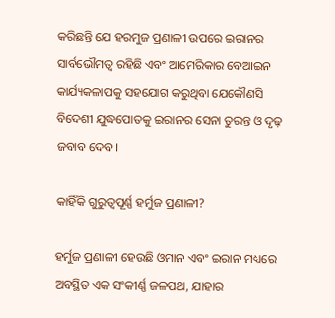କରିଛନ୍ତି ଯେ ହରମୁଜ ପ୍ରଣାଳୀ ଉପରେ ଇରାନର ସାର୍ବଭୌମତ୍ୱ ରହିଛି ଏବଂ ଆମେରିକାର ବେଆଇନ କାର୍ଯ୍ୟକଳାପକୁ ସହଯୋଗ କରୁଥିବା ଯେକୌଣସି ବିଦେଶୀ ଯୁଦ୍ଧପୋତକୁ ଇରାନର ସେନା ତୁରନ୍ତ ଓ ଦୃଢ଼ ଜବାବ ଦେବ।

କାହିଁକି ଗୁରୁତ୍ୱପୂର୍ଣ୍ଣ ହର୍ମୁଜ ପ୍ରଣାଳୀ?

ହର୍ମୁଜ ପ୍ରଣାଳୀ ହେଉଛି ଓମାନ ଏବଂ ଇରାନ ମଧ୍ୟରେ ଅବସ୍ଥିତ ଏକ ସଂକୀର୍ଣ୍ଣ ଜଳପଥ, ଯାହାର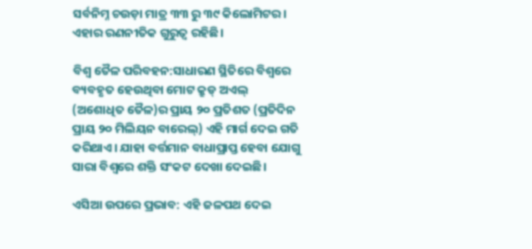ସର୍ବନିମ୍ନ ଚଉଡ଼ା ମାତ୍ର ୩୩ ରୁ ୩୯ କିଲୋମିଟର। ଏହାର ରଣନୀତିକ ଗୁରୁତ୍ୱ ରହିଛି।

ବିଶ୍ୱ ତୈଳ ପରିବହନ:ସାଧାରଣ ସ୍ଥିତିରେ ବିଶ୍ୱରେ ବ୍ୟବହୃତ ହେଉଥିବା ମୋଟ କ୍ରୁଡ୍ ଅଏଲ୍ (ଅଶୋଧିତ ତୈଳ)ର ପ୍ରାୟ ୨୦ ପ୍ରତିଶତ (ପ୍ରତିଦିନ ପ୍ରାୟ ୨୦ ମିଲିୟନ ବାରେଲ୍) ଏହି ମାର୍ଗ ଦେଇ ଗତି କରିଥାଏ। ଯାହା ବର୍ତ୍ତମାନ ବାଧାପ୍ରାପ୍ତ ହେବା ଯୋଗୁ ସାରା ବିଶ୍ୱରେ ଶକ୍ତି ସଂକଟ ଦେଖା ଦେଇଛି।

ଏସିଆ ଉପରେ ପ୍ରଭାବ: ଏହି ଜଳପଥ ଦେଇ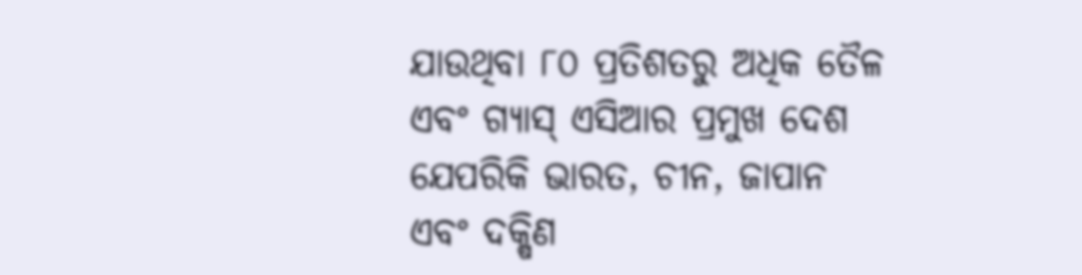ଯାଉଥିବା ୮୦ ପ୍ରତିଶତରୁ ଅଧିକ ତୈଳ ଏବଂ ଗ୍ୟାସ୍ ଏସିଆର ପ୍ରମୁଖ ଦେଶ ଯେପରିକି ଭାରତ, ଚୀନ, ଜାପାନ ଏବଂ ଦକ୍ଷିଣ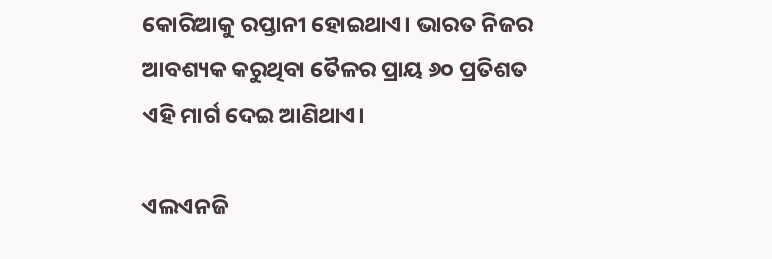କୋରିଆକୁ ରପ୍ତାନୀ ହୋଇଥାଏ। ଭାରତ ନିଜର ଆବଶ୍ୟକ କରୁଥିବା ତୈଳର ପ୍ରାୟ ୬୦ ପ୍ରତିଶତ ଏହି ମାର୍ଗ ଦେଇ ଆଣିଥାଏ।

ଏଲଏନଜି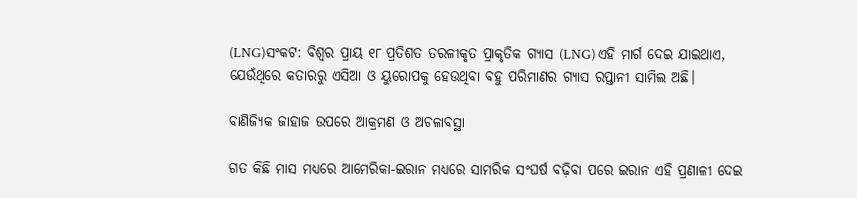(LNG)ସଂକଟ: ବିଶ୍ୱର ପ୍ରାୟ ୧୮ ପ୍ରତିଶତ ତରଳୀକୃତ ପ୍ରାକୃତିକ ଗ୍ୟାସ (LNG) ଏହି ମାର୍ଗ ଦେଇ ଯାଇଥାଏ, ଯେଉଁଥିରେ କତାରରୁ ଏସିଆ ଓ ୟୁରୋପକୁ ହେଉଥିବା ବହୁ ପରିମାଣର ଗ୍ୟାସ ରପ୍ତାନୀ ସାମିଲ ଅଛି।

ବାଣିଜ୍ୟିକ ଜାହାଜ ଉପରେ ଆକ୍ରମଣ ଓ ଅଚଳାବସ୍ଥା

ଗତ କିଛି ମାସ ମଧ୍ୟରେ ଆମେରିକା-ଇରାନ ମଧ୍ୟରେ ସାମରିକ ସଂଘର୍ଷ ବଢ଼ିବା ପରେ ଇରାନ ଏହି ପ୍ରଣାଳୀ ଦେଇ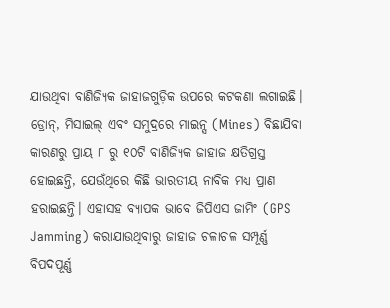ଯାଉଥିବା ବାଣିଜ୍ୟିକ ଜାହାଜଗୁଡ଼ିକ ଉପରେ କଟକଣା ଲଗାଇଛି। ଡ୍ରୋନ୍, ମିସାଇଲ୍ ଏବଂ ସମୁଦ୍ରରେ ମାଇନ୍ସ (Mines) ବିଛାଯିବା କାରଣରୁ ପ୍ରାୟ ୮ ରୁ ୧୦ଟି ବାଣିଜ୍ୟିକ ଜାହାଜ କ୍ଷତିଗ୍ରସ୍ତ ହୋଇଛନ୍ତି, ଯେଉଁଥିରେ କିଛି ଭାରତୀୟ ନାବିକ ମଧ୍ୟ ପ୍ରାଣ ହରାଇଛନ୍ତି। ଏହାସହ ବ୍ୟାପକ ଭାବେ ଜିପିଏସ ଜାମିଂ (GPS Jamming) କରାଯାଉଥିବାରୁ ଜାହାଜ ଚଳାଚଳ ସମ୍ପୂର୍ଣ୍ଣ ବିପଦପୂର୍ଣ୍ଣ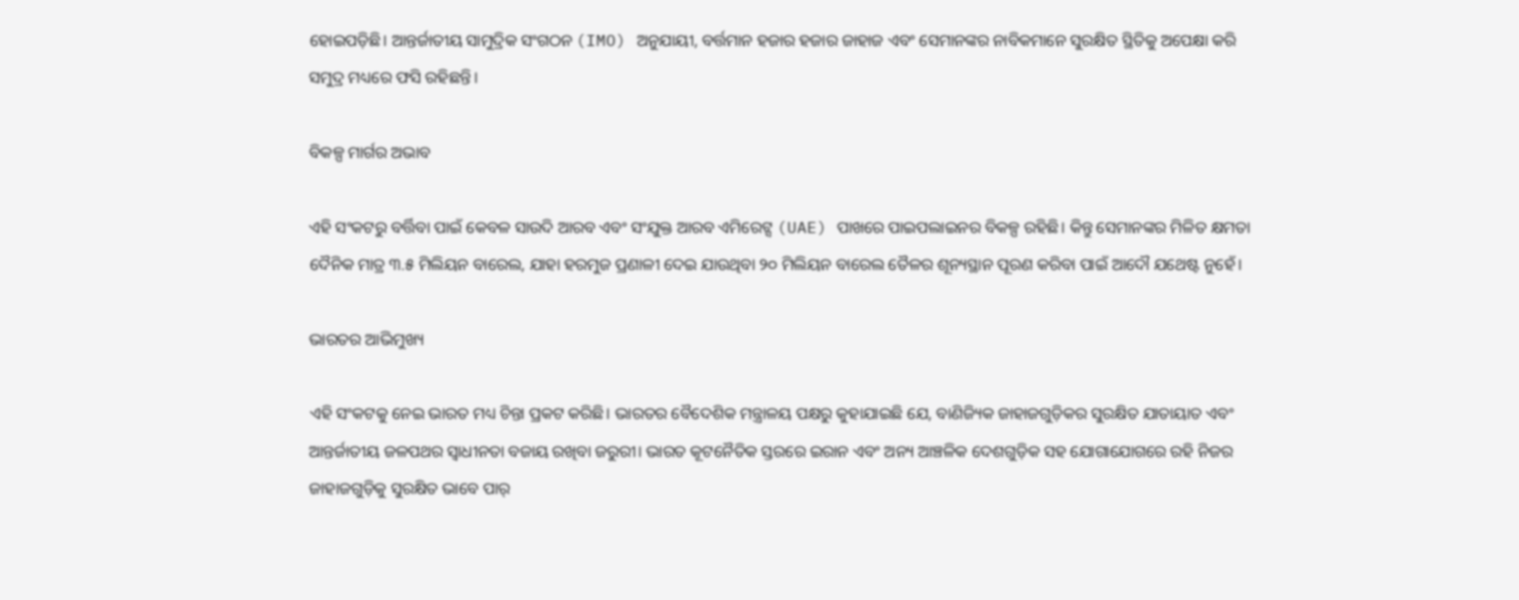ହୋଇପଡ଼ିଛି। ଆନ୍ତର୍ଜାତୀୟ ସାମୁଦ୍ରିକ ସଂଗଠନ (IMO) ଅନୁଯାୟୀ, ବର୍ତ୍ତମାନ ହଜାର ହଜାର ଜାହାଜ ଏବଂ ସେମାନଙ୍କର ନାବିକମାନେ ସୁରକ୍ଷିତ ସ୍ଥିତିକୁ ଅପେକ୍ଷା କରି ସମୁଦ୍ର ମଧ୍ୟରେ ଫସି ରହିଛନ୍ତି।

ବିକଳ୍ପ ମାର୍ଗର ଅଭାବ

ଏହି ସଂକଟରୁ ବର୍ତ୍ତିବା ପାଇଁ କେବଳ ସାଉଦି ଆରବ ଏବଂ ସଂଯୁକ୍ତ ଆରବ ଏମିରେଟ୍ସ (UAE) ପାଖରେ ପାଇପଲାଇନର ବିକଳ୍ପ ରହିଛି। କିନ୍ତୁ ସେମାନଙ୍କର ମିଳିତ କ୍ଷମତା ଦୈନିକ ମାତ୍ର ୩.୫ ମିଲିୟନ ବାରେଲ, ଯାହା ହରମୁଜ ପ୍ରଣାଳୀ ଦେଇ ଯାଉଥିବା ୨୦ ମିଲିୟନ ବାରେଲ ତୈଳର ଶୂନ୍ୟସ୍ଥାନ ପୂରଣ କରିବା ପାଇଁ ଆଦୌ ଯଥେଷ୍ଟ ନୁହେଁ।

ଭାରତର ଆଭିମୁଖ୍ୟ

ଏହି ସଂକଟକୁ ନେଇ ଭାରତ ମଧ୍ୟ ଚିନ୍ତା ପ୍ରକଟ କରିଛି। ଭାରତର ବୈଦେଶିକ ମନ୍ତ୍ରାଳୟ ପକ୍ଷରୁ କୁହାଯାଇଛି ଯେ, ବାଣିଜ୍ୟିକ ଜାହାଜଗୁଡ଼ିକର ସୁରକ୍ଷିତ ଯାତାୟାତ ଏବଂ ଆନ୍ତର୍ଜାତୀୟ ଜଳପଥର ସ୍ୱାଧୀନତା ବଜାୟ ରଖିବା ଜରୁରୀ। ଭାରତ କୂଟନୈତିକ ସ୍ତରରେ ଇରାନ ଏବଂ ଅନ୍ୟ ଆଞ୍ଚଳିକ ଦେଶଗୁଡ଼ିକ ସହ ଯୋଗାଯୋଗରେ ରହି ନିଜର ଜାହାଜଗୁଡ଼ିକୁ ସୁରକ୍ଷିତ ଭାବେ ପାର୍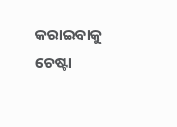କରାଇବାକୁ ଚେଷ୍ଟା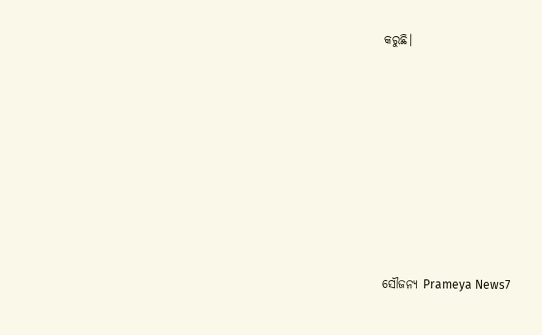କରୁଛି।









ସୌଜନ୍ୟ Prameya News7